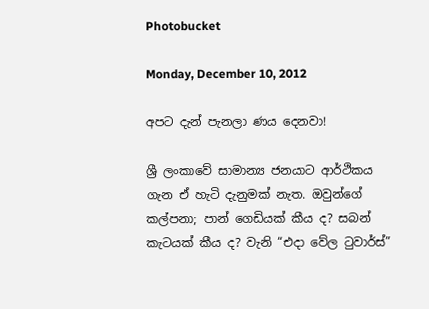Photobucket

Monday, December 10, 2012

අපට දැන් පැනලා ණය දෙනවා!

ශ්‍රී ලංකාවේ සාමාන්‍ය ජනයාට ආර්ථිකය ගැන ඒ හැටි දැනුමක් නැත. ඔවුන්ගේ කල්පනා; පාන් ගෙඩියක් කීය ද? සබන් කැටයක් කීය ද? වැනි “එදා වේල ටුවාර්ස්”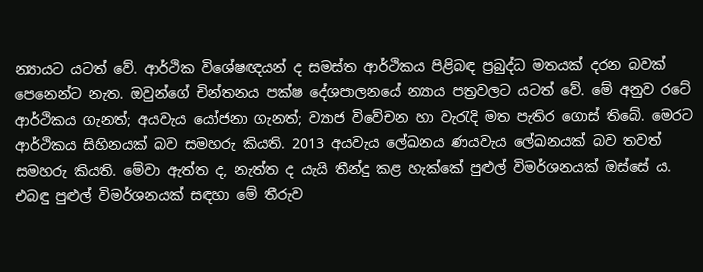න්‍යායට යටත් වේ. ආර්ථික විශේෂඥයන් ද සමස්ත ආර්ථිකය පිළිබඳ ප්‍රබුද්ධ මතයක් දරන බවක් පෙනෙන්ට නැත. ඔවුන්ගේ චින්තනය පක්ෂ දේශපාලනයේ න්‍යාය පත්‍රවලට යටත් වේ. මේ අනුව රටේ ආර්ථිකය ගැනත්; අයවැය යෝජනා ගැනත්; ව්‍යාජ විවේචන හා වැරැදි මත පැතිර ගොස් තිබේ. මෙරට ආර්ථිකය සිහිනයක් බව සමහරු කියති. 2013 අයවැය ලේඛනය ණයවැය ලේඛනයක් බව තවත් සමහරු කියති. මේවා ඇත්ත ද, නැත්ත ද යැයි තීන්දු කළ හැක්කේ පුළුල් විමර්ශනයක් ඔස්සේ ය. එබඳු පුළුල් විමර්ශනයක් සඳහා මේ තීරුව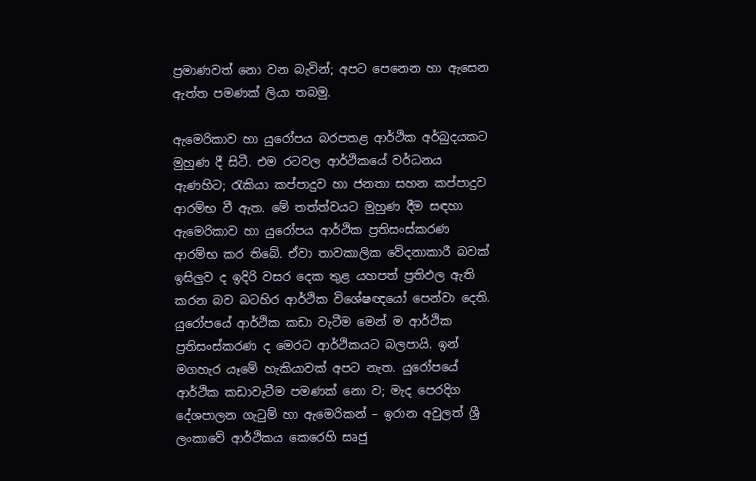ප්‍රමාණවත් නො වන බැවින්; අපට පෙනෙන හා ඇසෙන ඇත්ත පමණක් ලියා තබමු.

ඇමෙරිකාව හා යුරෝපය බරපතළ ආර්ථික අර්බුදයකට මුහුණ දී සිටී. එම රටවල ආර්ථිකයේ වර්ධනය ඇණහිට; රැකියා කප්පාදුව හා ජනතා සහන කප්පාදුව ආරම්භ වී ඇත. මේ තත්ත්වයට මුහුණ දීම සඳහා ඇමෙරිකාව හා යුරෝපය ආර්ථික ප්‍රතිසංස්කරණ ආරම්භ කර තිබේ. ඒවා තාවකාලික වේදනාකාරී බවක් ඉසිලුව ද ඉදිරි වසර දෙක තුළ යහපත් ප්‍රතිඵල ඇති කරන බව බටහිර ආර්ථික විශේෂඥයෝ පෙන්වා දෙති. යුරෝපයේ ආර්ථික කඩා වැටීම මෙන් ම ආර්ථික ප්‍රතිසංස්කරණ ද මෙරට ආර්ථිකයට බලපායි. ඉන් මගහැර යෑමේ හැකියාවක් අපට නැත. යුරෝපයේ ආර්ථික කඩාවැටීම පමණක් නො ව; මැද පෙරදිග දේශපාලන ගැටුම් හා ඇමෙරිකන් – ඉරාන අවුලත් ශ්‍රී ලංකාවේ ආර්ථිකය කෙරෙහි සෘජු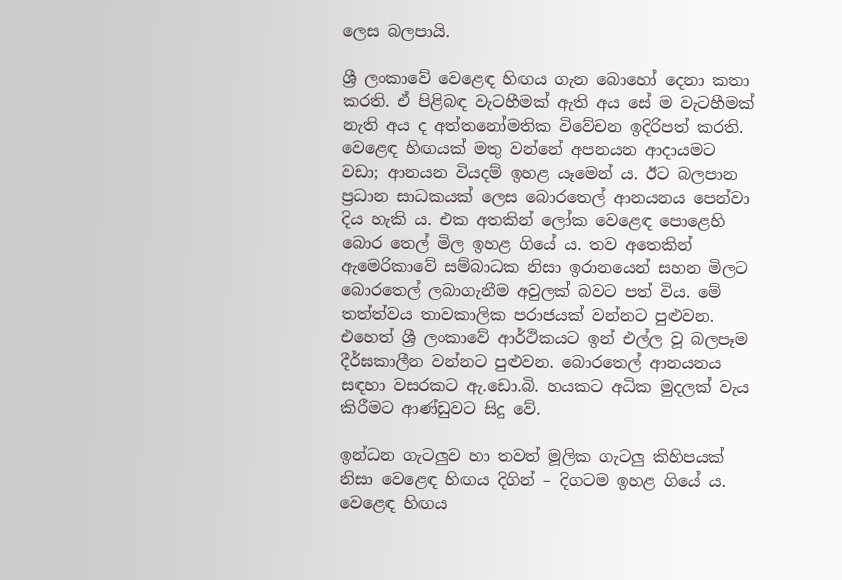ලෙස බලපායි.

ශ්‍රී ලංකාවේ වෙළෙඳ හිඟය ගැන බොහෝ දෙනා කතා කරති. ඒ පිළිබඳ වැටහීමක් ඇති අය සේ ම වැටහීමක් නැති අය ද අත්තනෝමතික විවේචන ඉදිරිපත් කරති. වෙළෙඳ හිඟයක් මතු වන්නේ අපනයන ආදායමට වඩා; ආනයන වියදම් ඉහළ යෑමෙන් ය. ඊට බලපාන ප්‍රධාන සාධකයක් ලෙස බොරතෙල් ආනයනය පෙන්වා දිය හැකි ය. එක අතකින් ලෝක වෙළෙඳ පොළෙහි බොර තෙල් මිල ඉහළ ගියේ ය. තව අතෙකින් ඇමෙරිකාවේ සම්බාධක නිසා ඉරානයෙන් සහන මිලට බොරතෙල් ලබාගැනීම අවුලක් බවට පත් විය. මේ තත්ත්වය තාවකාලික පරාජයක් වන්නට පුළුවන. එහෙත් ශ්‍රී ලංකාවේ ආර්ථිකයට ඉන් එල්ල වූ බලපෑම දීර්ඝකාලීන වන්නට පුළුවන. බොරතෙල් ආනයනය සඳහා වසරකට ඇ.ඩො.බි. හයකට අධික මුදලක් වැය කිරීමට ආණ්ඩුවට සිදු වේ.

ඉන්ධන ගැටලුව හා තවත් මූලික ගැටලු කිහිපයක් නිසා වෙළෙඳ හිඟය දිගින් – දිගටම ඉහළ ගියේ ය. වෙළෙඳ හිඟය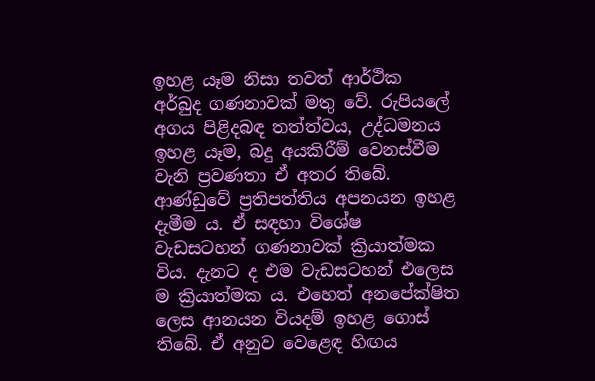ඉහළ යෑම නිසා තවත් ආර්ථික අර්බුද ගණනාවක් මතු වේ. රුපියලේ අගය පිළිදබඳ තත්ත්වය, උද්ධමනය ඉහළ යෑම, බදු අයකිරීම් වෙනස්වීම වැනි ප්‍රවණතා ඒ අතර තිබේ. ආණ්ඩුවේ ප්‍රතිපත්තිය අපනයන ඉහළ දැමීම ය. ඒ සඳහා විශේෂ වැඩසටහන් ගණනාවක් ක්‍රියාත්මක විය. දැනට ද එම වැඩසටහන් එලෙස ම ක්‍රියාත්මක ය. එහෙත් අනපේක්ෂිත ලෙස ආනයන වියදම් ඉහළ ගොස් තිබේ. ඒ අනුව වෙළෙඳ හිඟය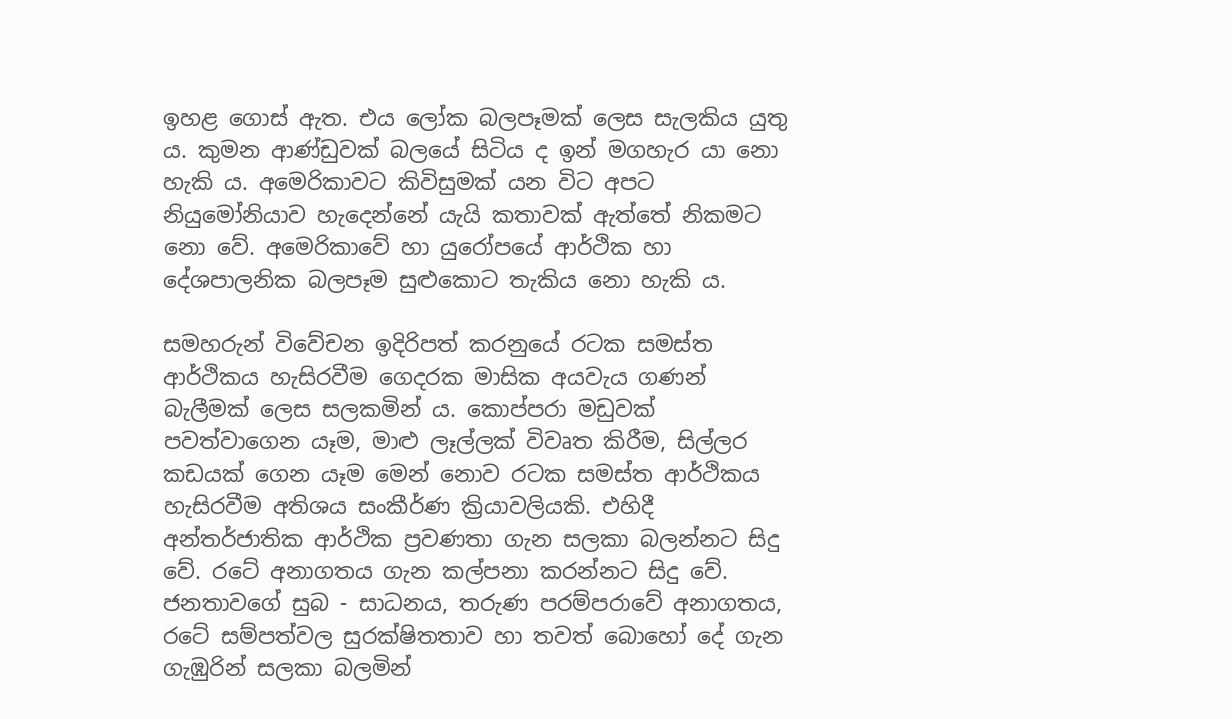ඉහළ ගොස් ඇත. එය ලෝක බලපෑමක් ලෙස සැලකිය යුතු ය. කුමන ආණ්ඩුවක් බලයේ සිටිය ද ඉන් මගහැර යා නො හැකි ය. අමෙරිකාවට කිවිසුමක් යන විට අපට නියුමෝනියාව හැදෙන්නේ යැයි කතාවක් ඇත්තේ නිකමට නො වේ. අමෙරිකාවේ හා යුරෝපයේ ආර්ථික හා දේශපාලනික බලපෑම සුළුකොට තැකිය නො හැකි ය.

සමහරුන් විවේචන ඉදිරිපත් කරනුයේ රටක සමස්ත ආර්ථිකය හැසිරවීම ගෙදරක මාසික අයවැය ගණන් බැලීමක් ලෙස සලකමින් ය. කොප්පරා මඩුවක් පවත්වාගෙන යෑම, මාළු ලෑල්ලක් විවෘත කිරීම, සිල්ලර කඩයක් ගෙන යෑම මෙන් නොව රටක සමස්ත ආර්ථිකය හැසිරවීම අතිශය සංකීර්ණ ක්‍රියාවලියකි. එහිදී අන්තර්ජාතික ආර්ථික ප්‍රවණතා ගැන සලකා බලන්නට සිදු වේ. රටේ අනාගතය ගැන කල්පනා කරන්නට සිදු වේ. ජනතාවගේ සුබ - සාධනය, තරුණ පරම්පරාවේ අනාගතය, රටේ සම්පත්වල සුරක්ෂිතතාව හා තවත් බොහෝ දේ ගැන ගැඹුරින් සලකා බලමින්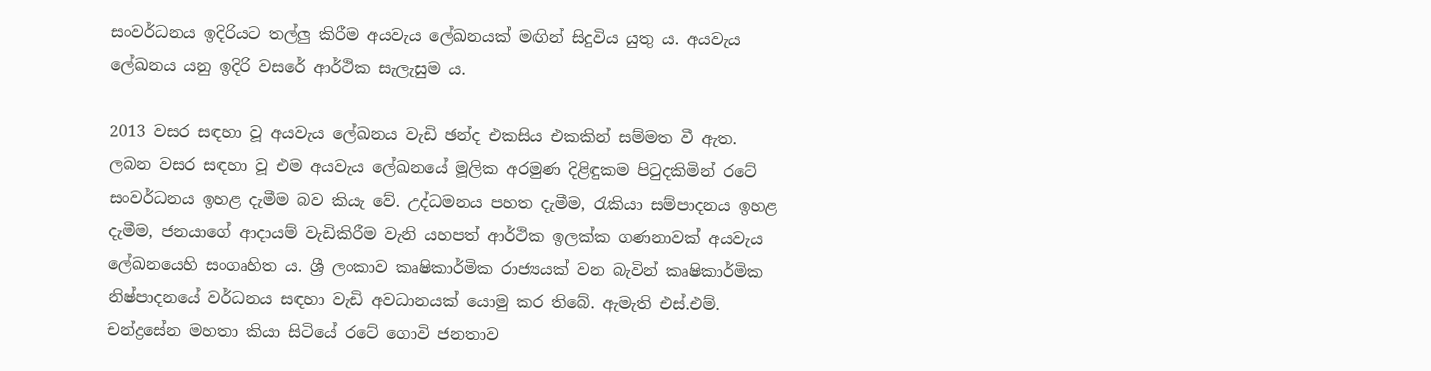සංවර්ධනය ඉදිරියට තල්ලු කිරීම අයවැය ලේඛනයක් මඟින් සිදුවිය යුතු ය. අයවැය ලේඛනය යනු ඉදිරි වසරේ ආර්ථික සැලැසුම ය.

2013 වසර සඳහා වූ අයවැය ලේඛනය වැඩි ඡන්ද එකසිය එකකින් සම්මත වී ඇත. ලබන වසර සඳහා වූ එම අයවැය ලේඛනයේ මූලික අරමුණ දිළිඳුකම පිටුදකිමින් රටේ සංවර්ධනය ඉහළ දැමීම බව කියැ වේ. උද්ධමනය පහත දැමීම, රැකියා සම්පාදනය ඉහළ දැමීම, ජනයාගේ ආදායම් වැඩිකිරීම වැනි යහපත් ආර්ථික ඉලක්ක ගණනාවක් අයවැය ලේඛනයෙහි සංගෘහිත ය. ශ්‍රී ලංකාව කෘෂිකාර්මික රාජ්‍යයක් වන බැවින් කෘෂිකාර්මික නිෂ්පාදනයේ වර්ධනය සඳහා වැඩි අවධානයක් යොමු කර තිබේ. ඇමැති එස්.එම්. චන්ද්‍රසේන මහතා කියා සිටියේ රටේ ගොවි ජනතාව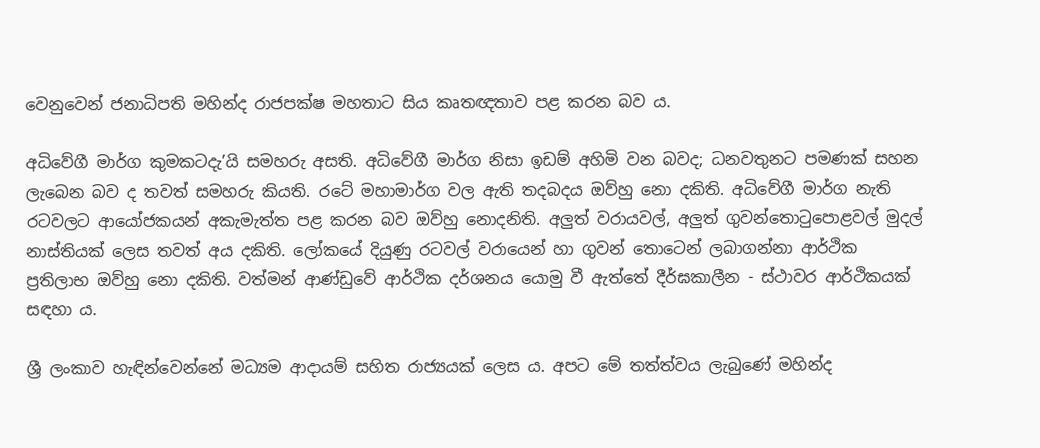වෙනුවෙන් ජනාධිපති මහින්ද රාජපක්ෂ මහතාට සිය කෘතඥතාව පළ කරන බව ය.

අධිවේගී මාර්ග කුමකටදැ’යි සමහරු අසති. අධිවේගී මාර්ග නිසා ඉඩම් අහිමි වන බවද; ධනවතුනට පමණක් සහන ලැබෙන බව ද තවත් සමහරු කියති. රටේ මහාමාර්ග වල ඇති තදබදය ඔව්හු නො දකිති. අධිවේගී මාර්ග නැති රටවලට ආයෝජකයන් අකැමැත්ත පළ කරන බව ඔව්හු නොදනිති. අලුත් වරායවල්, අලුත් ගුවන්තොටුපොළවල් මුදල් නාස්තියක් ලෙස තවත් අය දකිති. ලෝකයේ දියුණු රටවල් වරායෙන් හා ගුවන් තොටෙන් ලබාගන්නා ආර්ථික ප්‍රතිලාභ ඔව්හු නො දකිති. වත්මන් ආණ්ඩුවේ ආර්ථික දර්ශනය යොමු වී ඇත්තේ දීර්ඝකාලීන - ස්ථාවර ආර්ථිකයක් සඳහා ය.

ශ්‍රී ලංකාව හැඳින්වෙන්නේ මධ්‍යම ආදායම් සහිත රාජ්‍යයක් ලෙස ය. අපට මේ තත්ත්වය ලැබුණේ මහින්ද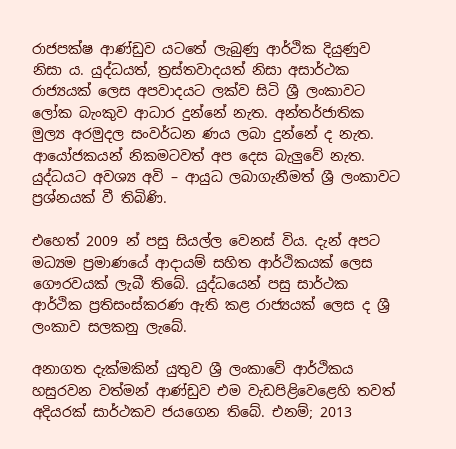රාජපක්ෂ ආණ්ඩුව යටතේ ලැබුණු ආර්ථික දියුණුව නිසා ය. යුද්ධයත්, ත්‍රස්තවාදයත් නිසා අසාර්ථක රාජ්‍යයක් ලෙස අපවාදයට ලක්ව සිටි ශ්‍රී ලංකාවට ලෝක බැංකුව ආධාර දුන්නේ නැත. අන්තර්ජාතික මුල්‍ය අරමුදල සංවර්ධන ණය ලබා දුන්නේ ද නැත. ආයෝජකයන් නිකමටවත් අප දෙස බැලුවේ නැත. යුද්ධයට අවශ්‍ය අවි – ආයුධ ලබාගැනීමත් ශ්‍රී ලංකාවට ප්‍රශ්නයක් වී තිබිණි.

එහෙත් 2009 න් පසු සියල්ල වෙනස් විය. දැන් අපට මධ්‍යම ප්‍රමාණයේ ආදායම් සහිත ආර්ථිකයක් ලෙස ගෞරවයක් ලැබී තිබේ. යුද්ධයෙන් පසු සාර්ථක ආර්ථික ප්‍රතිසංස්කරණ ඇති කළ රාජ්‍යයක් ලෙස ද ශ්‍රී ලංකාව සලකනු ලැබේ.

අනාගත දැක්මකින් යුතුව ශ්‍රී ලංකාවේ ආර්ථිකය හසුරවන වත්මන් ආණ්ඩුව එම වැඩපිළිවෙළෙහි තවත් අදියරක් සාර්ථකව ජයගෙන තිබේ. එනම්; 2013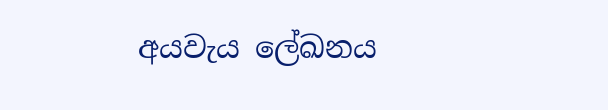අයවැය ලේඛනය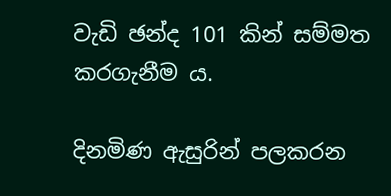වැඩි ඡන්ද 101 කින් සම්මත කරගැනීම ය.

දිනමිණ ඇසුරින් පලකරන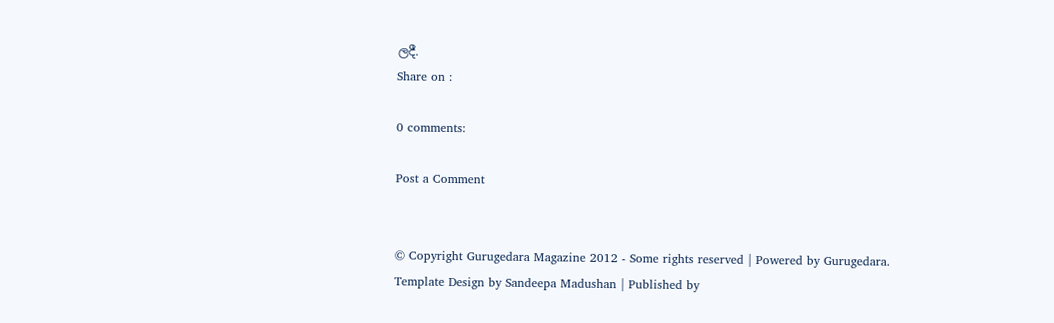ලදී.
Share on :

0 comments:

Post a Comment


© Copyright Gurugedara Magazine 2012 - Some rights reserved | Powered by Gurugedara.
Template Design by Sandeepa Madushan | Published by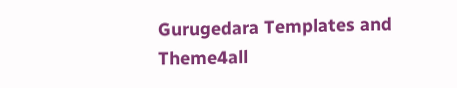Gurugedara Templates and Theme4all